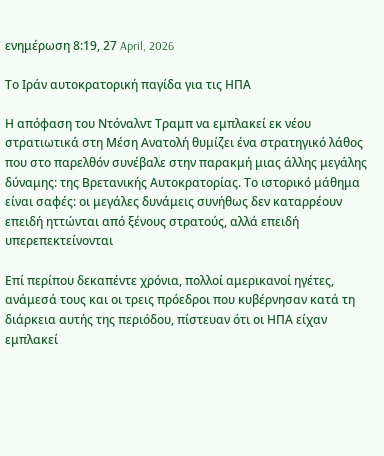ενημέρωση 8:19, 27 April, 2026

Το Ιράν αυτοκρατορική παγίδα για τις ΗΠΑ

Η απόφαση του Ντόναλντ Τραμπ να εμπλακεί εκ νέου στρατιωτικά στη Μέση Ανατολή θυμίζει ένα στρατηγικό λάθος που στο παρελθόν συνέβαλε στην παρακμή μιας άλλης μεγάλης δύναμης: της Βρετανικής Αυτοκρατορίας. Το ιστορικό μάθημα είναι σαφές: οι μεγάλες δυνάμεις συνήθως δεν καταρρέουν επειδή ηττώνται από ξένους στρατούς, αλλά επειδή υπερεπεκτείνονται

Επί περίπου δεκαπέντε χρόνια, πολλοί αμερικανοί ηγέτες, ανάμεσά τους και οι τρεις πρόεδροι που κυβέρνησαν κατά τη διάρκεια αυτής της περιόδου, πίστευαν ότι οι ΗΠΑ είχαν εμπλακεί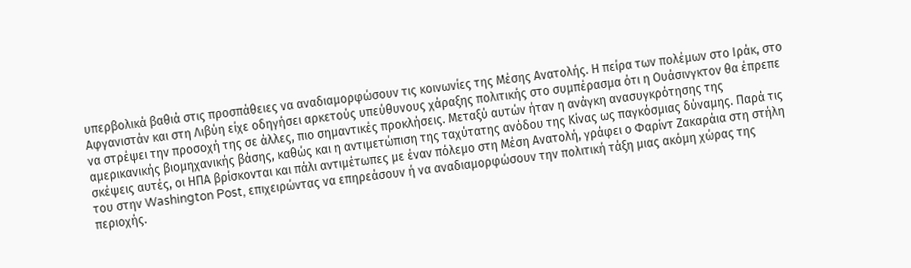υπερβολικά βαθιά στις προσπάθειες να αναδιαμορφώσουν τις κοινωνίες της Μέσης Ανατολής. Η πείρα των πολέμων στο Ιράκ, στο Αφγανιστάν και στη Λιβύη είχε οδηγήσει αρκετούς υπεύθυνους χάραξης πολιτικής στο συμπέρασμα ότι η Ουάσινγκτον θα έπρεπε να στρέψει την προσοχή της σε άλλες, πιο σημαντικές προκλήσεις. Μεταξύ αυτών ήταν η ανάγκη ανασυγκρότησης της αμερικανικής βιομηχανικής βάσης, καθώς και η αντιμετώπιση της ταχύτατης ανόδου της Κίνας ως παγκόσμιας δύναμης. Παρά τις σκέψεις αυτές, οι ΗΠΑ βρίσκονται και πάλι αντιμέτωπες με έναν πόλεμο στη Μέση Ανατολή, γράφει ο Φαρίντ Ζακαράια στη στήλη του στην Washington Post, επιχειρώντας να επηρεάσουν ή να αναδιαμορφώσουν την πολιτική τάξη μιας ακόμη χώρας της περιοχής.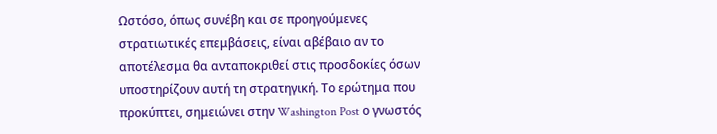Ωστόσο, όπως συνέβη και σε προηγούμενες στρατιωτικές επεμβάσεις, είναι αβέβαιο αν το αποτέλεσμα θα ανταποκριθεί στις προσδοκίες όσων υποστηρίζουν αυτή τη στρατηγική. Το ερώτημα που προκύπτει, σημειώνει στην Washington Post ο γνωστός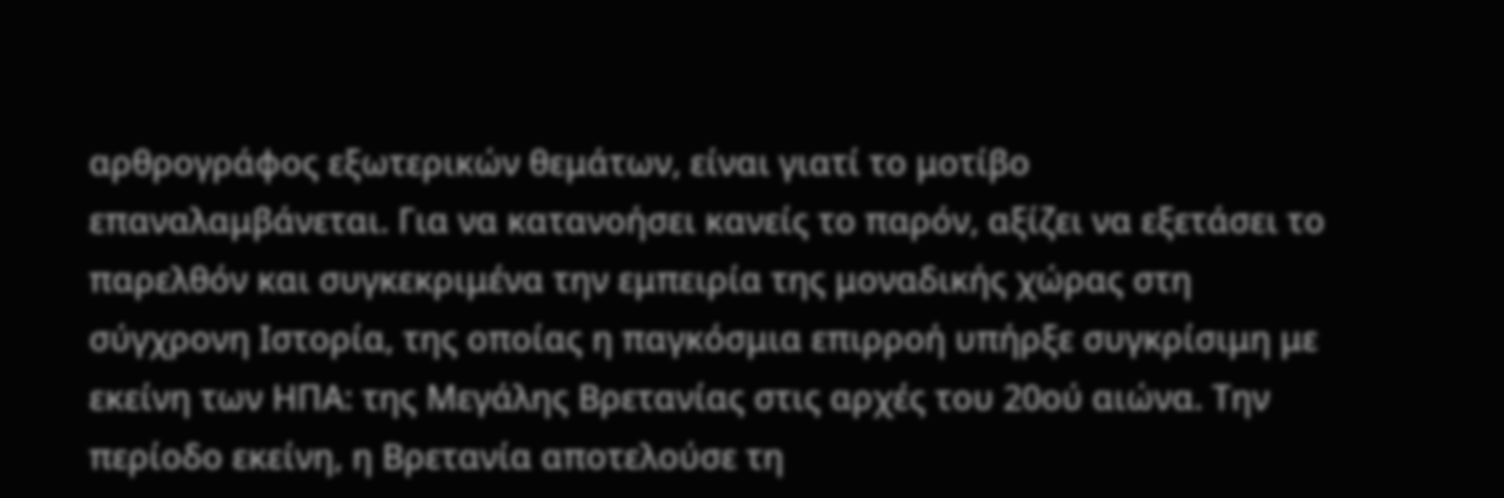αρθρογράφος εξωτερικών θεμάτων, είναι γιατί το μοτίβο επαναλαμβάνεται. Για να κατανοήσει κανείς το παρόν, αξίζει να εξετάσει το παρελθόν και συγκεκριμένα την εμπειρία της μοναδικής χώρας στη σύγχρονη Ιστορία, της οποίας η παγκόσμια επιρροή υπήρξε συγκρίσιμη με εκείνη των ΗΠΑ: της Μεγάλης Βρετανίας στις αρχές του 20ού αιώνα. Την περίοδο εκείνη, η Βρετανία αποτελούσε τη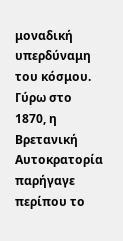μοναδική υπερδύναμη του κόσμου. Γύρω στο 1870, η Βρετανική Αυτοκρατορία παρήγαγε περίπου το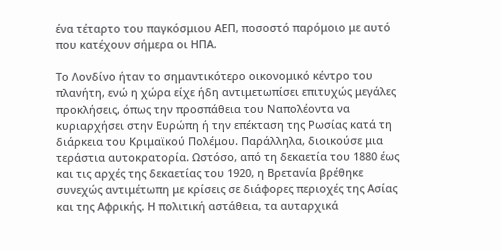ένα τέταρτο του παγκόσμιου ΑΕΠ, ποσοστό παρόμοιο με αυτό που κατέχουν σήμερα οι ΗΠΑ.

Το Λονδίνο ήταν το σημαντικότερο οικονομικό κέντρο του πλανήτη, ενώ η χώρα είχε ήδη αντιμετωπίσει επιτυχώς μεγάλες προκλήσεις, όπως την προσπάθεια του Ναπολέοντα να κυριαρχήσει στην Ευρώπη ή την επέκταση της Ρωσίας κατά τη διάρκεια του Κριμαϊκού Πολέμου. Παράλληλα, διοικούσε μια τεράστια αυτοκρατορία. Ωστόσο, από τη δεκαετία του 1880 έως και τις αρχές της δεκαετίας του 1920, η Βρετανία βρέθηκε συνεχώς αντιμέτωπη με κρίσεις σε διάφορες περιοχές της Ασίας και της Αφρικής. Η πολιτική αστάθεια, τα αυταρχικά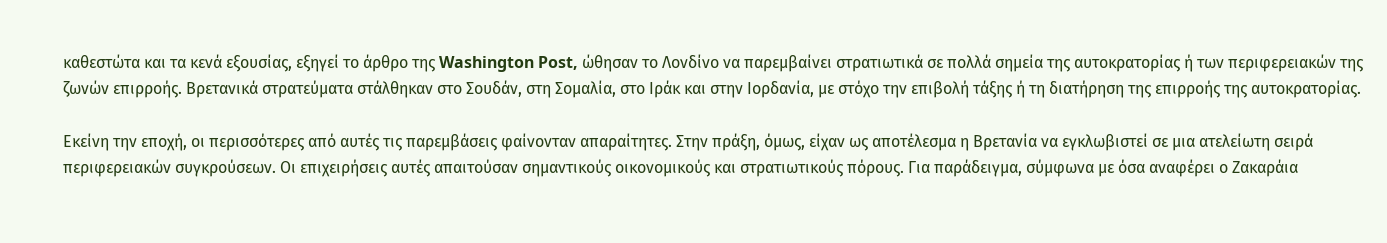καθεστώτα και τα κενά εξουσίας, εξηγεί το άρθρο της Washington Post, ώθησαν το Λονδίνο να παρεμβαίνει στρατιωτικά σε πολλά σημεία της αυτοκρατορίας ή των περιφερειακών της ζωνών επιρροής. Βρετανικά στρατεύματα στάλθηκαν στο Σουδάν, στη Σομαλία, στο Ιράκ και στην Ιορδανία, με στόχο την επιβολή τάξης ή τη διατήρηση της επιρροής της αυτοκρατορίας.

Εκείνη την εποχή, οι περισσότερες από αυτές τις παρεμβάσεις φαίνονταν απαραίτητες. Στην πράξη, όμως, είχαν ως αποτέλεσμα η Βρετανία να εγκλωβιστεί σε μια ατελείωτη σειρά περιφερειακών συγκρούσεων. Οι επιχειρήσεις αυτές απαιτούσαν σημαντικούς οικονομικούς και στρατιωτικούς πόρους. Για παράδειγμα, σύμφωνα με όσα αναφέρει ο Ζακαράια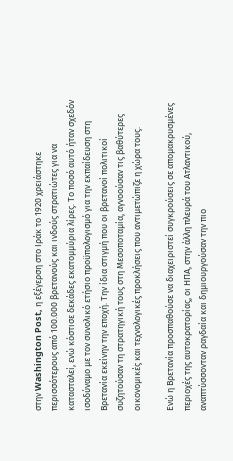στην Washington Post, η εξέγερση στο Ιράκ το 1920 χρειάστηκε περισσότερους από 100.000 βρετανούς και ινδούς στρατιώτες για να κατασταλεί, ενώ κόστισε δεκάδες εκατομμύρια λίρες. Το ποσό αυτό ήταν σχεδόν ισοδύναμο με τον συνολικό ετήσιο προϋπολογισμό για την εκπαίδευση στη Βρετανία εκείνην την εποχή. Την ίδια στιγμή που οι βρετανοί πολιτικοί συζητούσαν τη στρατηγική τους στη Μεσοποταμία, αγνοούσαν τις βαθύτερες οικονομικές και τεχνολογικές προκλήσεις που αντιμετώπιζε η χώρα τους.

Ενώ η Βρετανία προσπαθούσε να διαχειριστεί συγκρούσεις σε απομακρυσμένες περιοχές της αυτοκρατορίας, οι ΗΠΑ, στην άλλη πλευρά του Ατλαντικού, αναπτύσσονταν ραγδαία και δημιουργούσαν την πιο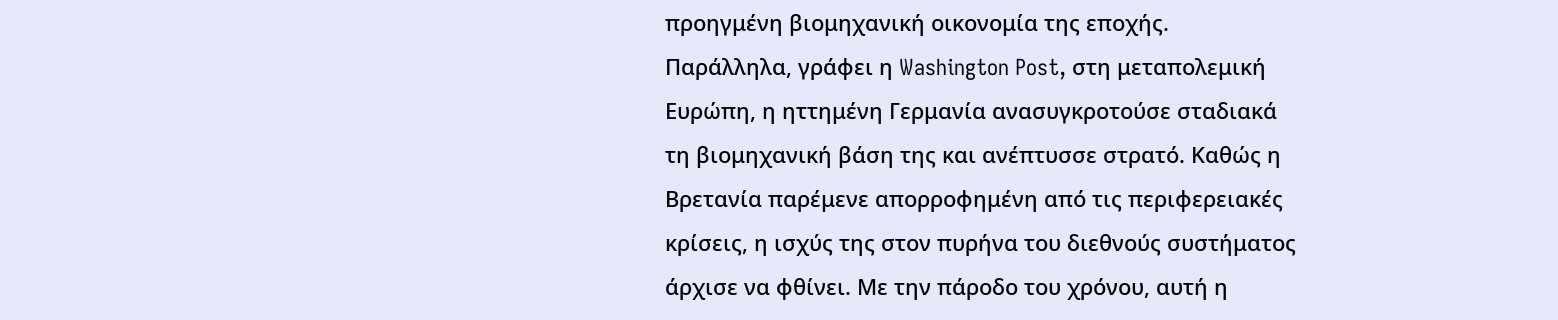προηγμένη βιομηχανική οικονομία της εποχής. Παράλληλα, γράφει η Washington Post, στη μεταπολεμική Ευρώπη, η ηττημένη Γερμανία ανασυγκροτούσε σταδιακά τη βιομηχανική βάση της και ανέπτυσσε στρατό. Καθώς η Βρετανία παρέμενε απορροφημένη από τις περιφερειακές κρίσεις, η ισχύς της στον πυρήνα του διεθνούς συστήματος άρχισε να φθίνει. Με την πάροδο του χρόνου, αυτή η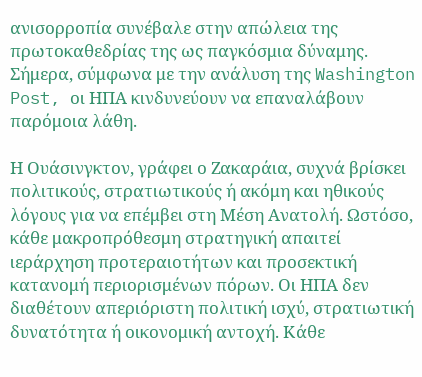ανισορροπία συνέβαλε στην απώλεια της πρωτοκαθεδρίας της ως παγκόσμια δύναμης. Σήμερα, σύμφωνα με την ανάλυση της Washington Post, οι ΗΠΑ κινδυνεύουν να επαναλάβουν παρόμοια λάθη.

Η Ουάσινγκτον, γράφει ο Ζακαράια, συχνά βρίσκει πολιτικούς, στρατιωτικούς ή ακόμη και ηθικούς λόγους για να επέμβει στη Μέση Ανατολή. Ωστόσο, κάθε μακροπρόθεσμη στρατηγική απαιτεί ιεράρχηση προτεραιοτήτων και προσεκτική κατανομή περιορισμένων πόρων. Οι ΗΠΑ δεν διαθέτουν απεριόριστη πολιτική ισχύ, στρατιωτική δυνατότητα ή οικονομική αντοχή. Κάθε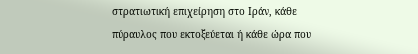στρατιωτική επιχείρηση στο Ιράν, κάθε πύραυλος που εκτοξεύεται ή κάθε ώρα που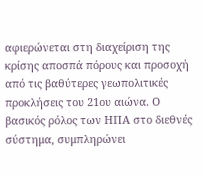αφιερώνεται στη διαχείριση της κρίσης αποσπά πόρους και προσοχή από τις βαθύτερες γεωπολιτικές προκλήσεις του 21ου αιώνα. Ο βασικός ρόλος των ΗΠΑ στο διεθνές σύστημα, συμπληρώνει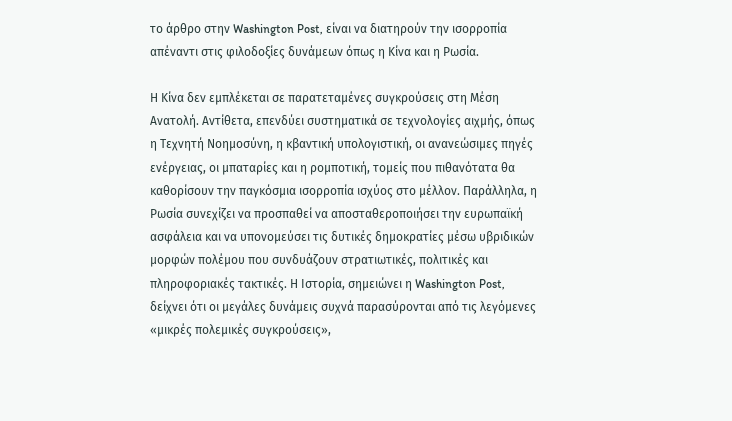το άρθρο στην Washington Post, είναι να διατηρούν την ισορροπία απέναντι στις φιλοδοξίες δυνάμεων όπως η Κίνα και η Ρωσία.

Η Κίνα δεν εμπλέκεται σε παρατεταμένες συγκρούσεις στη Μέση Ανατολή. Αντίθετα, επενδύει συστηματικά σε τεχνολογίες αιχμής, όπως η Τεχνητή Νοημοσύνη, η κβαντική υπολογιστική, οι ανανεώσιμες πηγές ενέργειας, οι μπαταρίες και η ρομποτική, τομείς που πιθανότατα θα καθορίσουν την παγκόσμια ισορροπία ισχύος στο μέλλον. Παράλληλα, η Ρωσία συνεχίζει να προσπαθεί να αποσταθεροποιήσει την ευρωπαϊκή ασφάλεια και να υπονομεύσει τις δυτικές δημοκρατίες μέσω υβριδικών μορφών πολέμου που συνδυάζουν στρατιωτικές, πολιτικές και πληροφοριακές τακτικές. Η Ιστορία, σημειώνει η Washington Post, δείχνει ότι οι μεγάλες δυνάμεις συχνά παρασύρονται από τις λεγόμενες «μικρές πολεμικές συγκρούσεις»,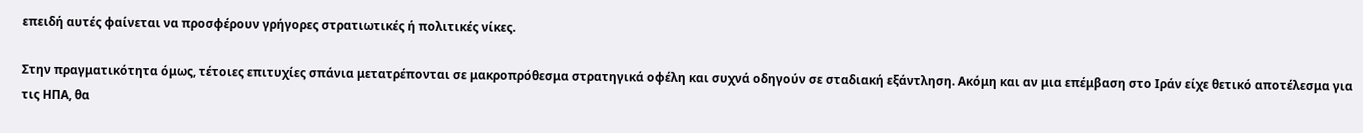επειδή αυτές φαίνεται να προσφέρουν γρήγορες στρατιωτικές ή πολιτικές νίκες.

Στην πραγματικότητα όμως, τέτοιες επιτυχίες σπάνια μετατρέπονται σε μακροπρόθεσμα στρατηγικά οφέλη και συχνά οδηγούν σε σταδιακή εξάντληση. Ακόμη και αν μια επέμβαση στο Ιράν είχε θετικό αποτέλεσμα για τις ΗΠΑ, θα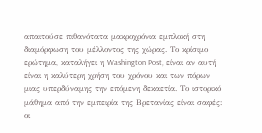απαιτούσε πιθανότατα μακροχρόνια εμπλοκή στη διαμόρφωση του μέλλοντος της χώρας. Το κρίσιμο ερώτημα, καταλήγει η Washington Post, είναι αν αυτή είναι η καλύτερη χρήση του χρόνου και των πόρων μιας υπερδύναμης την επόμενη δεκαετία. Το ιστορικό μάθημα από την εμπειρία της Βρετανίας είναι σαφές: οι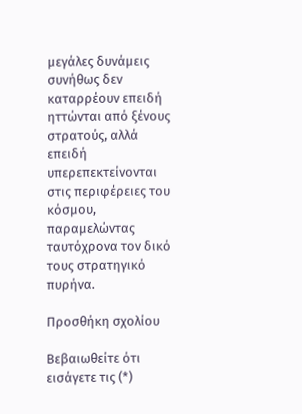μεγάλες δυνάμεις συνήθως δεν καταρρέουν επειδή ηττώνται από ξένους στρατούς, αλλά επειδή υπερεπεκτείνονται στις περιφέρειες του κόσμου, παραμελώντας ταυτόχρονα τον δικό τους στρατηγικό πυρήνα.

Προσθήκη σχολίου

Βεβαιωθείτε ότι εισάγετε τις (*)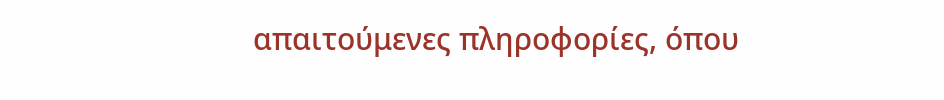απαιτούμενες πληροφορίες, όπου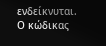ενδείκνυται. Ο κώδικας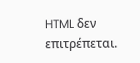HTML δεν επιτρέπεται.